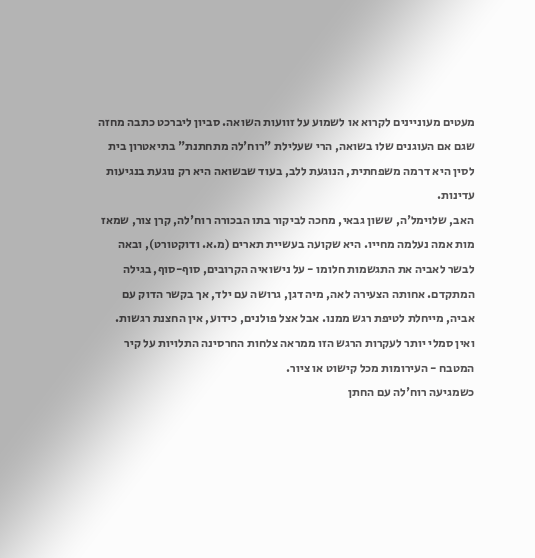מעטים מעוניינים לקרוא או לשמוע על זוועות השואה. סביון ליברכט כתבה מחזה שגם אם העוגנים שלו בשואה, הרי שעלילת "רוח'לה מתחתנת" בתיאטרון בית לסין היא דרמה משפחתית, הנוגעת ללב, בעוד שבשואה היא רק נוגעת בנגיעות עדינות.
האב, שלוימל'ה, ששון גבאי, מחכה לביקור בתו הבכורה רוח'לה, קרן צור, שמאז מות אמה נעלמה מחייו. היא שקועה בעשיית תארים (מ.א. ודוקטורט), ובאה לבשר לאביה את התגשמות חלומו - על נישואיה הקרובים, סוף-סוף, בגילה המתקדם. אחותה הצעירה לאה, מיה דגן, גרושה עם ילד, אך בקשר הדוק עם אביה, מייחלת לטיפת רגש ממנו. אבל אצל פולנים, כידוע, אין החצנת רגשות. ואין סמלי יותר לעקרות הרגש הזו ממראה צלחות החרסינה התלויות על קיר המטבח - העירומות מכל קישוט או ציור.
כשמגיעה רוח'לה עם החתן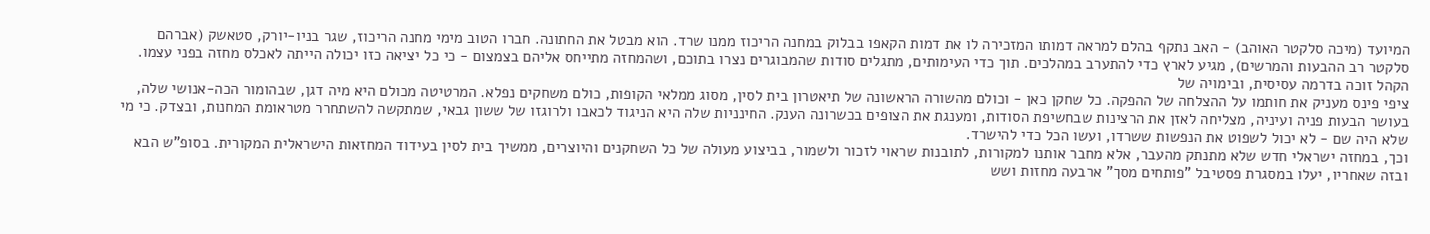המיועד (מיכה סלקטר האוהב) - האב נתקף בהלם למראה דמותו המזכירה לו את דמות הקאפו בבלוק במחנה הריכוז ממנו שרד. הוא מבטל את החתונה. חברו הטוב מימי מחנה הריכוז, שגר בניו-יורק, סטאשק (אברהם סלקטר רב ההבעות והמרשים), מגיע לארץ כדי להתערב במהלכים. תוך כדי העימותים, מתגלים סודות שהמבוגרים נצרו בתוכם, ושהמחזה מתייחס אליהם בצמצום - כי כל יציאה כזו יכולה הייתה לאכלס מחזה בפני עצמו.
הקהל זוכה בדרמה עסיסית, ובימויה של
ציפי פינס מעניק את חותמו על ההצלחה של ההפקה. כל שחקן כאן - וכולם מהשורה הראשונה של תיאטרון בית לסין, מסוג ממלאי הקופות, כולם משחקים נפלא. המרטיטה מכולם היא מיה דגן, שבהומור הכה-אנושי שלה, בעושר הבעות פניה ועיניה, מצליחה לאזן את הרצינות שבחשיפת הסודות, ומענגת את הצופים בכשרונה הענק. החינניות שלה היא הניגוד לכאבו ולרוגזו של ששון גבאי, שמתקשה להשתחרר מטראומת המחנות, ובצדק. כי מי שלא היה שם - לא יכול לשפוט את הנפשות ששרדו, ועשו הכל כדי להישרד.
וכך, במחזה ישראלי חדש שלא מתנתק מהעבר, אלא מחבר אותנו למקורות, לתובנות שראוי לזכור ולשמור, בביצוע מעולה של כל השחקנים והיוצרים, ממשיך בית לסין בעידוד המחזאות הישראלית המקורית. בסופ"ש הבא ובזה שאחריו, יעלו במסגרת פסטיבל "פותחים מסך" ארבעה מחזות ושש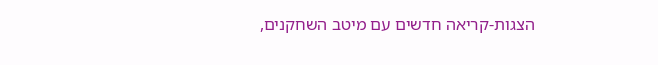הצגות-קריאה חדשים עם מיטב השחקנים,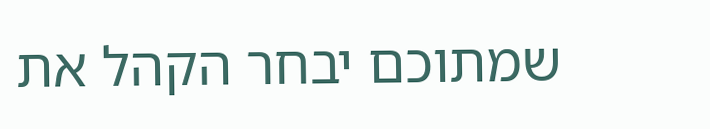שמתוכם יבחר הקהל את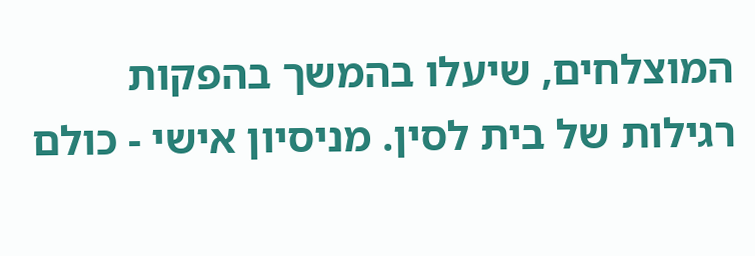המוצלחים, שיעלו בהמשך בהפקות רגילות של בית לסין. מניסיון אישי - כולם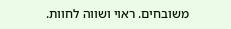משובחים. ראוי ושווה לחוות.